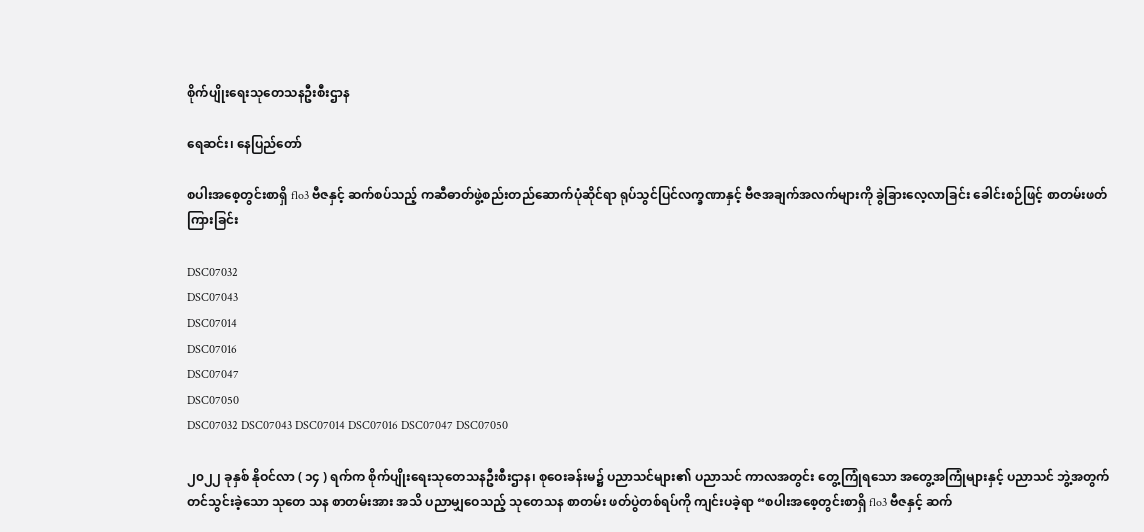စိုက်ပျိုးရေးသုတေသနဦးစီးဌာန

ရေဆင်း၊ နေပြည်တော်

စပါးအစေ့တွင်းစာရှိ flo3 ဗီဇနှင့် ဆက်စပ်သည့် ကဆီဓာတ်ဖွဲ့စည်းတည်ဆောက်ပုံဆိုင်ရာ ရုပ်သွင်ပြင်လက္ခဏာနှင့် ဗီဇအချက်အလက်များကို ခွဲခြားလေ့လာခြင်း ခေါင်းစဉ်ဖြင့် စာတမ်းဖတ်ကြားခြင်း

DSC07032
DSC07043
DSC07014
DSC07016
DSC07047
DSC07050
DSC07032 DSC07043 DSC07014 DSC07016 DSC07047 DSC07050

၂၀၂၂ ခုနှစ် နိုဝင်လာ ( ၁၄ ) ရက်က စိုက်ပျိုးရေးသုတေသနဦးစီးဌာန၊ စုဝေးခန်းမ၌ ပညာသင်များ၏ ပညာသင် ကာလအတွင်း တွေ့ကြုံရသော အတွေ့အကြုံများနှင့် ပညာသင် ဘွဲ့အတွက် တင်သွင်းခဲ့သော သုတေ သန စာတမ်းအား အသိ ပညာမျှဝေသည့် သုတေသန စာတမ်း ဖတ်ပွဲတစ်ရပ်ကို ကျင်းပခဲ့ရာ “စပါးအစေ့တွင်းစာရှိ flo3 ဗီဇနှင့် ဆက်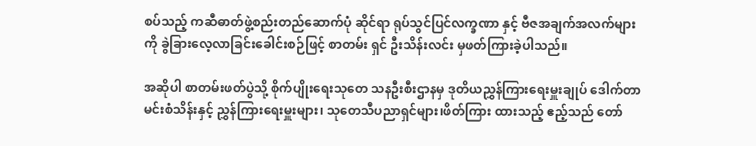စပ်သည့် ကဆီဓာတ်ဖွဲ့စည်းတည်ဆောက်ပုံ ဆိုင်ရာ ရုပ်သွင်ပြင်လက္ခဏာ နှင့် ဗီဇအချက်အလက်များကို ခွဲခြားလေ့လာခြင်းခေါင်းစဉ်ဖြင့် စာတမ်း ရှင် ဦးသိန်းလင်း မှဖတ်ကြားခဲ့ပါသည်။

အဆိုပါ စာတမ်းဖတ်ပွဲသို့ စိုက်ပျိုးရေးသုတေ သနဦးစီးဌာနမှ ဒုတိယညွှန်ကြားရေးမှူးချုပ် ဒေါက်တာမင်းစံသိန်းနှင့် ညွှန်ကြားရေးမှူးများ၊ သုတေသီပညာရှင်များ၊ဖိတ်ကြား ထားသည့် ဧည့်သည် တော်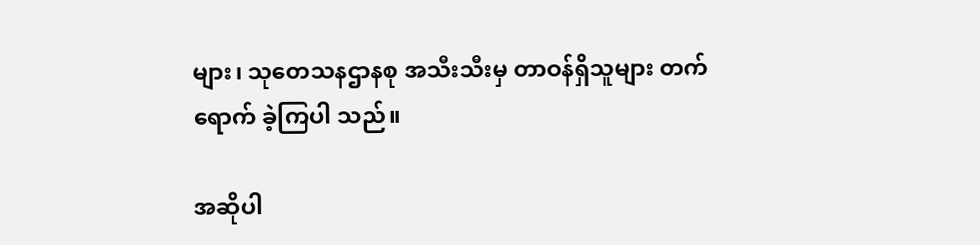များ၊ သုတေသနဌာနစု အသီးသီးမှ တာဝန်ရှိသူများ တက်ရောက် ခဲ့ကြပါ သည်။

အဆိုပါ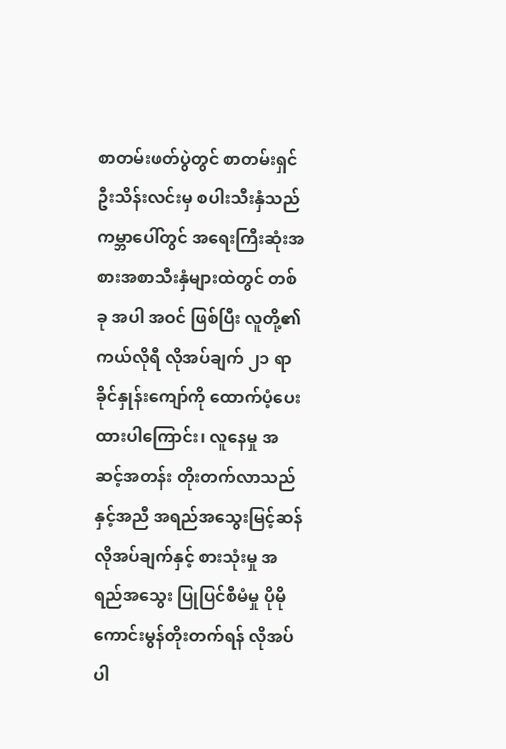စာတမ်းဖတ်ပွဲတွင် စာတမ်းရှင် ဦးသိန်းလင်းမှ စပါးသီးနှံသည် ကမ္ဘာပေါ်တွင် အရေးကြီးဆုံးအစားအစာသီးနှံများထဲတွင် တစ်ခု အပါ အဝင် ဖြစ်ပြီး လူတို့၏ ကယ်လိုရီ လိုအပ်ချက် ၂၁ ရာခိုင်နှုန်းကျော်ကို ထောက်ပံ့ပေးထားပါကြောင်း၊ လူနေမှု အဆင့်အတန်း တိုးတက်လာသည်နှင့်အညီ အရည်အသွေးမြင့်ဆန်လိုအပ်ချက်နှင့် စားသုံးမှု အရည်အသွေး ပြုပြင်စီမံမှု ပိုမိုကောင်းမွန်တိုးတက်ရန် လိုအပ်ပါ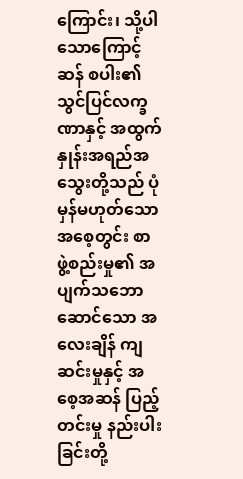ကြောင်း၊ သို့ပါသောကြောင့် ဆန် စပါး၏ သွင်ပြင်လက္ခဏာနှင့် အထွက်နှုန်းအရည်အသွေးတို့သည် ပုံမှန်မဟုတ်သော အစေ့တွင်း စာ ဖွဲ့စည်းမှု၏ အပျက်သဘောဆောင်သော အလေးချိန် ကျဆင်းမှုနှင့် အစေ့အဆန် ပြည့်တင်းမှု နည်းပါးခြင်းတို့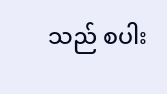သည် စပါး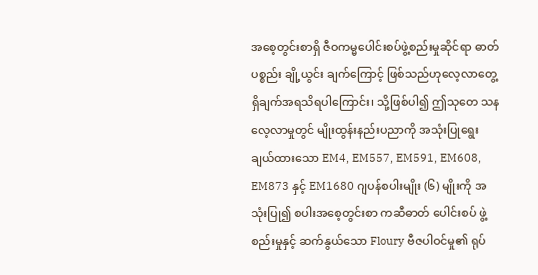အစေ့တွင်းစာရှိ ဇီဝကမ္မပေါင်းစပ်ဖွဲ့စည်းမှုဆိုင်ရာ ဓာတ်ပစ္စည်း ချို့ယွင်း ချက်ကြောင့် ဖြစ်သည်ဟုလေ့လာတွေ့ရှိချက်အရသိရပါကြောင်း၊ သို့ဖြစ်ပါ၍ ဤသုတေ သန လေ့လာမှုတွင် မျိုးထွန်းနည်းပညာကို အသုံးပြုရွေးချယ်ထားသော EM4, EM557, EM591, EM608, EM873 နှင့် EM1680 ဂျပန်စပါးမျိုး (၆) မျိုးကို အသုံးပြု၍ စပါးအစေ့တွင်းစာ ကဆီဓာတ် ပေါင်းစပ် ဖွဲ့စည်းမှုနှင့် ဆက်နွယ်သော Floury ဗီဇပါဝင်မှု၏ ရုပ်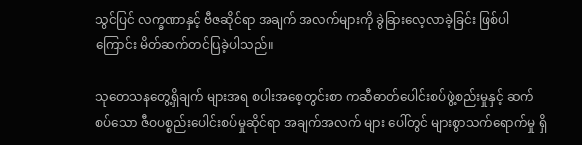သွင်ပြင် လက္ခဏာနှင့် ဗီဇဆိုင်ရာ အချက် အလက်များကို ခွဲခြားလေ့လာခဲ့ခြင်း ဖြစ်ပါကြောင်း မိတ်ဆက်တင်ပြခဲ့ပါသည်။

သုတေသနတွေ့ရှိချက် များအရ စပါးအစေ့တွင်းစာ ကဆီဓာတ်ပေါင်းစပ်ဖွဲ့စည်းမှုနှင့် ဆက်စပ်သော ဇီဝပစ္စည်းပေါင်းစပ်မှုဆိုင်ရာ အချက်အလက် များ ပေါ်တွင် များစွာသက်ရောက်မှု ရှိ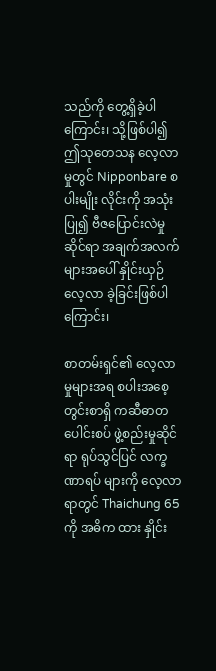သည်ကို တွေ့ရှိခဲ့ပါကြောင်း၊ သို့ဖြစ်ပါ၍ ဤသုတေသန လေ့လာမှုတွင် Nipponbare စပါးမျိုး လိုင်းကို အသုံးပြု၍ ဗီဇပြောင်းလဲမှုဆိုင်ရာ အချက်အလက် များအပေါ် နှိုင်းယှဉ် လေ့လာ ခဲ့ခြင်းဖြစ်ပါကြောင်း၊

စာတမ်းရှင်၏ လေ့လာမှုများအရ စပါးအစေ့တွင်းစာရှိ ကဆီဓာတ ပေါင်းစပ် ဖွဲ့စည်းမှုဆိုင်ရာ ရုပ်သွင်ပြင် လက္ခဏာရပ် များကို လေ့လာရာတွင် Thaichung 65 ကို အဓိက ထား နှိုင်း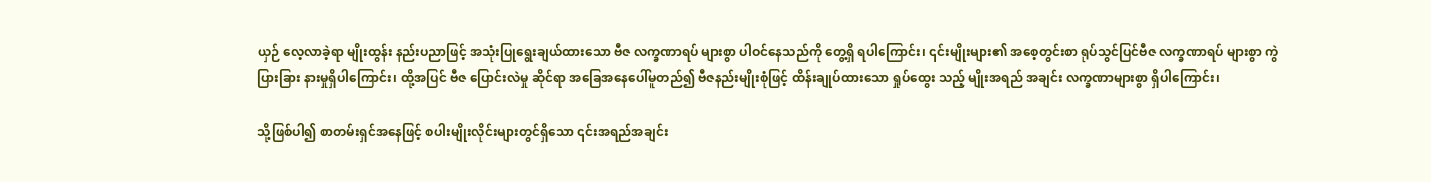ယှဉ် လေ့လာခဲ့ရာ မျိုးထွန်း နည်းပညာဖြင့် အသုံးပြုရွေးချယ်ထားသော ဗီဇ လက္ခဏာရပ် များစွာ ပါဝင်နေသည်ကို တွေ့ရှိ ရပါကြောင်း၊ ၎င်းမျိုးများ၏ အစေ့တွင်းစာ ရုပ်သွင်ပြင်ဗီဇ လက္ခဏာရပ် များစွာ ကွဲပြားခြား နားမှုရှိပါကြောင်း၊ ထို့အပြင် ဗီဇ ပြောင်းလဲမှု ဆိုင်ရာ အခြေအနေပေါ်မူတည်၍ ဗီဇနည်းမျိုးစုံဖြင့် ထိန်းချုပ်ထားသော ရှုပ်ထွေး သည့် မျိုးအရည် အချင်း လက္ခဏာများစွာ ရှိပါကြောင်း၊

သို့ဖြစ်ပါ၍ စာတမ်းရှင်အနေဖြင့် စပါးမျိုးလိုင်းများတွင်ရှိသော ၎င်းအရည်အချင်း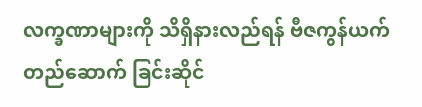လက္ခဏာများကို သိရှိနားလည်ရန် ဗီဇကွန်ယက် တည်ဆောက် ခြင်းဆိုင်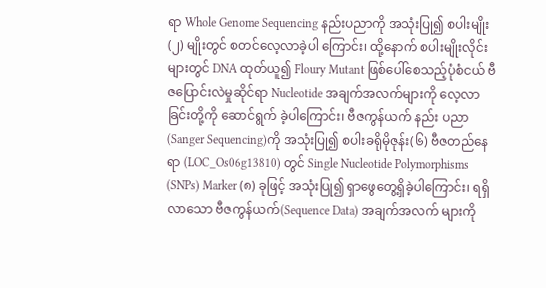ရာ Whole Genome Sequencing နည်းပညာကို အသုံးပြု၍ စပါးမျိုး (၂) မျိုးတွင် စတင်လေ့လာခဲ့ပါ ကြောင်း၊ ထို့နောက် စပါးမျိုးလိုင်း များတွင် DNA ထုတ်ယူ၍ Floury Mutant ဖြစ်ပေါ်စေသည့်ပုံစံငယ် ဗီဇပြောင်းလဲမှုဆိုင်ရာ Nucleotide အချက်အလက်များကို လေ့လာခြင်းတို့ကို ဆောင်ရွက် ခဲ့ပါကြောင်း၊ ဗီဇကွန်ယက် နည်း ပညာ (Sanger Sequencing)ကို အသုံးပြု၍ စပါးခရိုမိုဇုန်း(၆) ဗီဇတည်နေရာ (LOC_Os06g13810) တွင် Single Nucleotide Polymorphisms (SNPs) Marker (၈) ခုဖြင့် အသုံးပြု၍ ရှာဖွေတွေ့ရှိခဲ့ပါကြောင်း၊ ရရှိလာသော ဗီဇကွန်ယက်(Sequence Data) အချက်အလက် များကို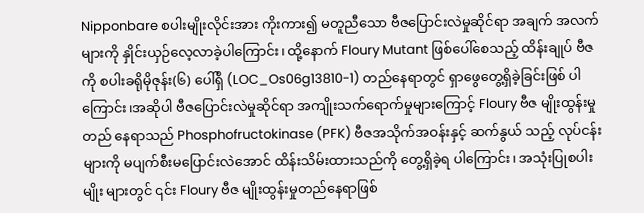Nipponbare စပါးမျိုးလိုင်းအား ကိုးကား၍ မတူညီသော ဗီဇပြောင်းလဲမှုဆိုင်ရာ အချက် အလက်များကို နှိုင်းယှဉ်လေ့လာခဲ့ပါကြောင်း၊ ထို့နောက် Floury Mutant ဖြစ်ပေါ်စေသည့် ထိန်းချုပ် ဗီဇကို စပါးခရိုမိုဇုန်း(၆) ပေါ်ရှိ (LOC_Os06g13810-1) တည်နေရာတွင် ရှာဖွေတွေ့ရှိခဲ့ခြင်းဖြစ် ပါကြောင်း၊အဆိုပါ ဗီဇပြောင်းလဲမှုဆိုင်ရာ အကျိုးသက်ရောက်မှုများကြောင့် Floury ဗီဇ မျိုးထွန်းမှုတည် နေရာသည် Phosphofructokinase (PFK) ဗီဇအသိုက်အဝန်းနှင့် ဆက်နွယ် သည့် လုပ်ငန်း များကို မပျက်စီးမပြောင်းလဲအောင် ထိန်းသိမ်းထားသည်ကို တွေ့ရှိခဲ့ရ ပါကြောင်း၊ အသုံးပြုစပါးမျိုး များတွင် ၎င်း Floury ဗီဇ မျိုးထွန်းမှုတည်နေရာဖြစ်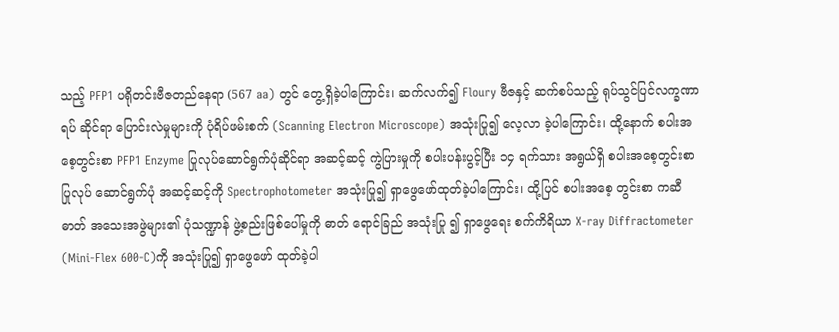သည့် PFP1 ပရိုတင်းဗီဇတည်နေရာ (567 aa) တွင် တွေ့ရှိခဲ့ပါကြောင်း၊ ဆက်လက်၍ Floury ဗီဇနှင့် ဆက်စပ်သည့် ရုပ်သွင်ပြင်လက္ခဏာရပ် ဆိုင်ရာ ပြောင်းလဲမှုများကို ပုံရိပ်ဖမ်းစက် (Scanning Electron Microscope) အသုံးပြု၍ လေ့လာ ခဲ့ပါကြောင်း၊ ထို့နောက် စပါးအစေ့တွင်းစာ PFP1 Enzyme ပြုလုပ်ဆောင်ရွက်ပုံဆိုင်ရာ အဆင့်ဆင့် ကွဲပြားမှုကို စပါးပန်းပွင့်ပြီး ၁၄ ရက်သား အရွယ်ရှိ စပါးအစေ့တွင်းစာ ပြုလုပ် ဆောင်ရွက်ပုံ အဆင့်ဆင့်ကို Spectrophotometer အသုံးပြု၍ ရှာဖွေဖော်ထုတ်ခဲ့ပါကြောင်း၊ ထို့ပြင် စပါးအစေ့ တွင်းစာ ကဆီဓာတ် အသေးအဖွဲများ၏ ပုံသဏ္ဍာန် ဖွဲ့စည်းဖြစ်ပေါ်မှုကို ဓာတ် ရောင်ခြည် အသုံးပြု ၍ ရှာဖွေရေး စက်ကိရိယာ X-ray Diffractometer (Mini-Flex 600-C)ကို အသုံးပြု၍ ရှာဖွေဖော် ထုတ်ခဲ့ပါ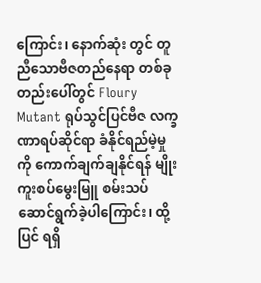ကြောင်း၊ နောက်ဆုံး တွင် တူညီသောဗီဇတည်နေရာ တစ်ခုတည်းပေါ်တွင် Floury Mutant ရုပ်သွင်ပြင်ဗီဇ လက္ခဏာရပ်ဆိုင်ရာ ခံနိုင်ရည်မဲ့မှုကို ကောက်ချက်ချနိုင်ရန် မျိုးကူးစပ်မွေးမြူ စမ်းသပ် ဆောင်ရွက်ခဲ့ပါကြောင်း၊ ထို့ပြင် ရရှိ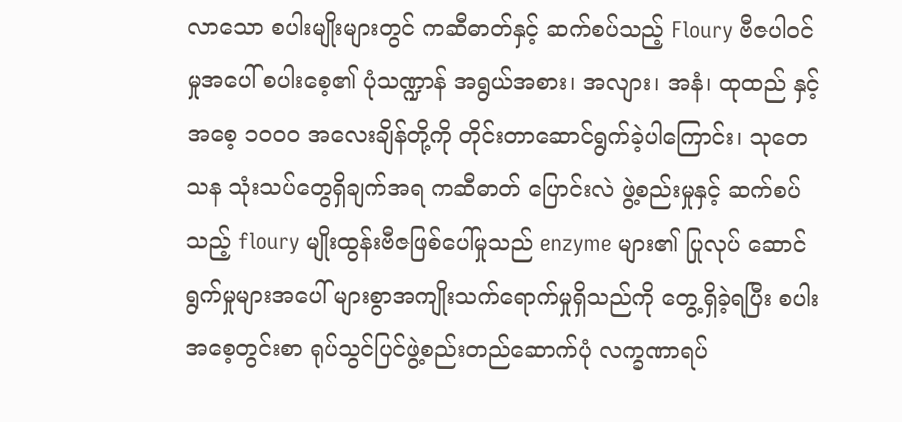လာသော စပါးမျိုးများတွင် ကဆီဓာတ်နှင့် ဆက်စပ်သည့် Floury ဗီဇပါဝင်မှုအပေါ် စပါးစေ့၏ ပုံသဏ္ဍာန် အရွယ်အစား၊ အလျား၊ အနံ၊ ထုထည် နှင့် အစေ့ ၁၀၀၀ အလေးချိန်တို့ကို တိုင်းတာဆောင်ရွက်ခဲ့ပါကြောင်း၊ သုတေသန သုံးသပ်တွေရှိချက်အရ ကဆီဓာတ် ပြောင်းလဲ ဖွဲ့စည်းမှုနှင့် ဆက်စပ်သည့် floury မျိုးထွန်းဗီဇဖြစ်ပေါ်မှုသည် enzyme များ၏ ပြုလုပ် ဆောင်ရွက်မှုများအပေါ် များစွာအကျိုးသက်ရောက်မှုရှိသည်ကို တွေ့ရှိခဲ့ရပြီး စပါး အစေ့တွင်းစာ ရုပ်သွင်ပြင်ဖွဲ့စည်းတည်ဆောက်ပုံ လက္ခဏာရပ်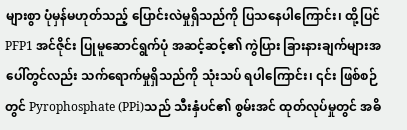များစွာ ပုံမှန်မဟုတ်သည့် ပြောင်းလဲမှုရှိသည်ကို ပြသနေပါကြောင်း၊ ထို့ပြင် PFP1 အင်ဇိုင်း ပြုမူဆောင်ရွက်ပုံ အဆင့်ဆင့်၏ ကွဲပြား ခြားနားချက်များအပေါ်တွင်လည်း သက်ရောက်မှုရှိသည်ကို သုံးသပ် ရပါကြောင်း၊ ၎င်း ဖြစ်စဉ် တွင် Pyrophosphate (PPi)သည် သီးနှံပင်၏ စွမ်းအင် ထုတ်လုပ်မှုတွင် အဓိ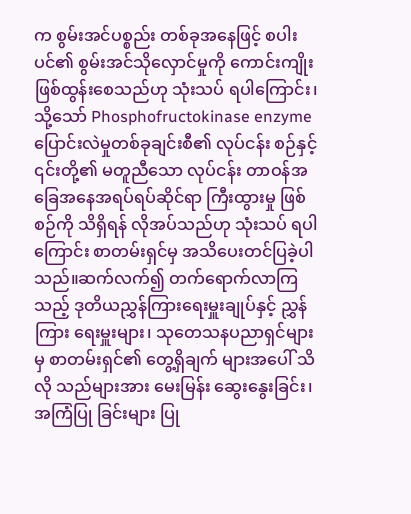က စွမ်းအင်ပစ္စည်း တစ်ခုအနေဖြင့် စပါးပင်၏ စွမ်းအင်သိုလှောင်မှုကို ကောင်းကျိုး ဖြစ်ထွန်းစေသည်ဟု သုံးသပ် ရပါကြောင်း၊ သို့သော် Phosphofructokinase enzyme ပြောင်းလဲမှုတစ်ခုချင်းစီ၏ လုပ်ငန်း စဉ်နှင့် ၎င်းတို့၏ မတူညီသော လုပ်ငန်း တာဝန်အခြေအနေအရပ်ရပ်ဆိုင်ရာ ကြီးထွားမှု ဖြစ်စဉ်ကို သိရှိရန် လိုအပ်သည်ဟု သုံးသပ် ရပါကြောင်း စာတမ်းရှင်မှ အသိပေးတင်ပြခဲ့ပါသည်။ဆက်လက်၍ တက်ရောက်လာကြသည့် ဒုတိယညွှန်ကြားရေးမှူးချုပ်နှင့် ညွှန်ကြား ရေးမှူးများ၊ သုတေသနပညာရှင်များမှ စာတမ်းရှင်၏ တွေ့ရှိချက် များအပေါ် သိလို သည်များအား မေးမြန်း ဆွေးနွေးခြင်း၊ အကြံပြု ခြင်းများ ပြု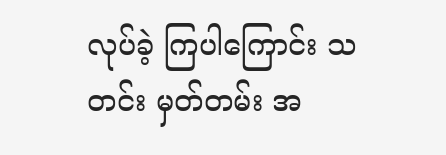လုပ်ခဲ့ ကြပါကြောင်း သတင်း မှတ်တမ်း အ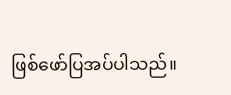ဖြစ်ဖော်ပြအပ်ပါသည်။